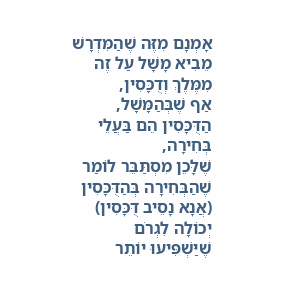אָמְנָם מִזֶּה שֶׁהַמִּדְרָשׁ מֵבִיא מָשָׁל עַל זֶה מִמֶּלֶךְ וְדֻכָּסִין,
אַף שֶׁבְּהַמָּשָׁל, הַדֻּכָּסִין הֵם בַּעֲלֵי בְּחִירָה,
שֶׁלָּכֵן מִסְתַּבֵּר לוֹמַר שֶׁהַבְּחִירָה בְּהַדֻּכָּסִין (אֲנָא נָסֵיב דֻּכָּסִין) יְכוֹלָה לִגְרֹם שֶׁיַּשְׁפִּיעוּ יוֹתֵר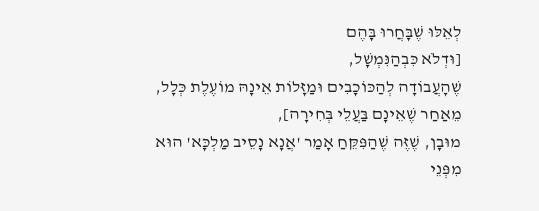לְאֵלּוּ שֶׁבָּחֲרוּ בָּהֶם
[וּדְלֹא כִּבְהַנִּמְשָׁל,
שֶׁהָעֲבוֹדָה לְהַכּוֹכָבִים וּמַזָּלוֹת אֵינָהּ מוֹעֶלֶת כְּלָל,
מֵאַחַר שֶׁאֵינָם בַּעֲלֵי בְּחִירָה],
מוּבָן, שֶׁזֶּה שֶׁהַפִּקֵּחַ אָמַר 'אֲנָא נָסֵיב מַלְכָּא' הוּא
מִפְּנֵי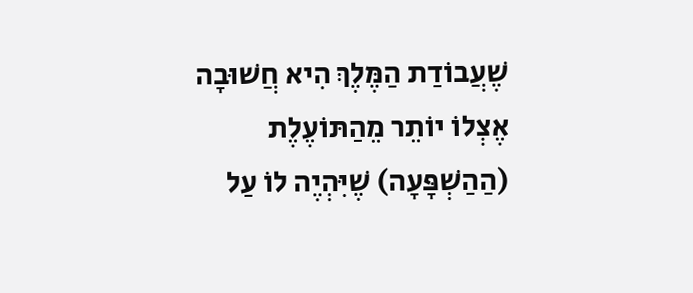שֶׁעֲבוֹדַת הַמֶּלֶךְ הִיא חֲשׁוּבָה אֶצְלוֹ יוֹתֵר מֵהַתּוֹעֶלֶת (הַהַשְׁפָּעָה) שֶׁיִּהְיֶה לוֹ עַל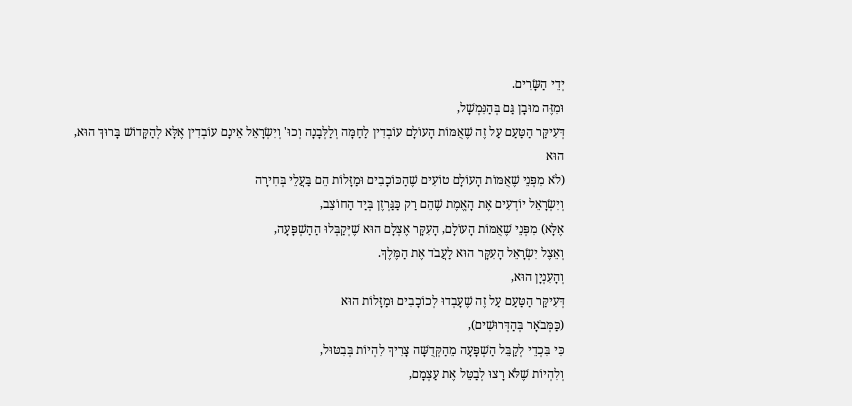יְדֵי הַשָּׂרִים.
וּמִזֶּה מוּבָן גַּם בְּהַנִּמְשָׁל,
דְּעִיקַּר הַטַּעַם עַל זֶה שֶׁאֻמּוֹת הָעוֹלָם עוֹבְדִין לַחַמָּה וְלַלְּבָנָה וְכוּ' וְיִשְׂרָאֵל אֵינָם עוֹבְדִין אֶלָּא לְהַקָּדוֹשׁ בָּרוּךְ הוּא, הוּא
(לֹא מִפְּנֵי שֶׁאֻמּוֹת הָעוֹלָם טוֹעִים שֶׁהַכּוֹכָבִים וּמַזָּלוֹת הֵם בַּעֲלֵי בְּחִירָה
וְיִשְׂרָאֵל יוֹדְעִים אֶת הָאֱמֶת שֶׁהֵם רַק כַּגַּרְזֶן בְּיַד הַחוֹצֵב,
אֶלָּא) מִפְּנֵי שֶׁאֻמּוֹת הָעוֹלָם, הָעִקָּר אֶצְלָם הוּא שֶׁיְּקַבְּלוּ הַהַשְׁפָּעָה,
וְאֵצֶל יִשְׂרָאֵל הָעִקָּר הוּא לַעֲבֹד אֶת הַמֶּלֶךְ.
וְהָעִנְיָן הוּא,
דְּעִיקַּר הַטַּעַם עַל זֶה שֶׁעָבְדוּ לְכוֹכָבִים וּמַזָּלוֹת הוּא
(כַּמְּבֹאָר בְּהַדְּרוּשִׁים),
כִּי בִּכְדֵי לְקַבֵּל הַשְׁפָּעָה מֵהַקְּדֻשָּׁה צָרִיךְ לִהְיוֹת בְּבִטּוּל,
וְלִהְיוֹת שֶׁלֹּא רָצוּ לְבַטֵּל אֶת עַצְמָם,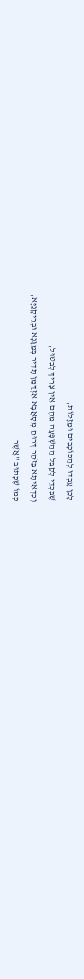לָכֵן עָבְדוּ לְהַכּוֹכָבִים וּמַזָּלוֹת,
שֶׁבִּכְדֵי לְקַבֵּל הַהַשְׁפָּעָה מֵהֶם אֵין צָרִיךְ לְבִטּוּל,
וְכִדְאִיתָא בַּזֹּהַר דְּרוּחַ מְסָאֲבָא אִזְדַּמַּן תָּדִיר בְּמַגָּנָא וּבְרֵיקָנַיָּא,
כְּמוֹ שֶׁכָּתוּב "אֲשֶׁר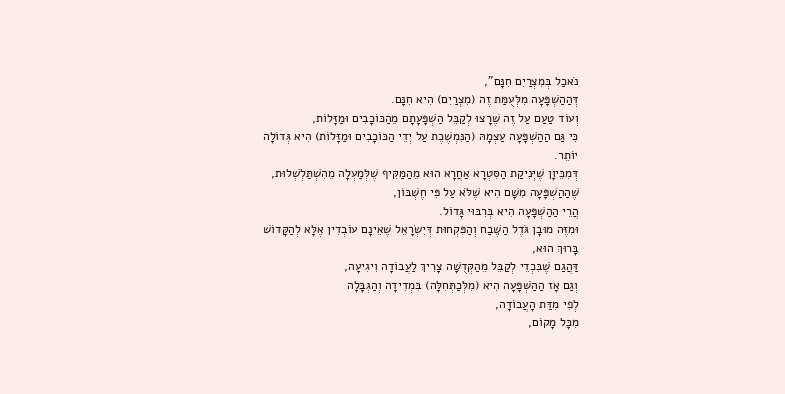נֹאכַל בְּמִצְרַיִם חִנָּם",
דְּהַהַשְׁפָּעָה מִלְּעֻמַּת זֶה (מִצְרַיִם) הִיא חִנָּם.
וְעוֹד טַעַם עַל זֶה שֶׁרָצוּ לְקַבֵּל הַשְׁפָּעָתָם מֵהַכּוֹכָבִים וּמַזָּלוֹת,
כִּי גַּם הַהַשְׁפָּעָה עַצְמָהּ (הַנִּמְשֶׁכֶת עַל יְדֵי הַכּוֹכָבִים וּמַזָּלוֹת) הִיא גְּדוֹלָה יוֹתֵר.
דְּמִכֵּיוָן שֶׁיְּנִיקַת הַסִּטְרָא אַחֲרָא הוּא מֵהַמַּקִּיף שֶׁלְּמַעְלָה מֵהִשְׁתַּלְשְׁלוּת,
שֶׁהַהַשְׁפָּעָה מִשָּׁם הִיא שֶׁלֹּא עַל פִּי חֶשְׁבּוֹן,
הֲרֵי הַהַשְׁפָּעָה הִיא בְּרִבּוּי גָּדוֹל.
וּמִזֶּה מוּבָן גֹּדֶל הַשֶּׁבַח וְהַפִּקְחוּת דְּיִשְׂרָאֵל שֶׁאֵינָם עוֹבְדִין אֶלָּא לְהַקָּדוֹשׁ בָּרוּךְ הוּא,
דַּהֲגַם שֶׁבִּכְדֵי לְקַבֵּל מֵהַקְּדֻשָּׁה צָרִיךְ לַעֲבוֹדָה וִיגִיעָה,
וְגַם אָז הַהַשְׁפָּעָה הִיא (מִלְּכַתְּחִלָּה) בִּמְדִידָה וְהַגְבָּלָה
לְפִי מִדַּת הָעֲבוֹדָה,
מִכָּל מָקוֹם,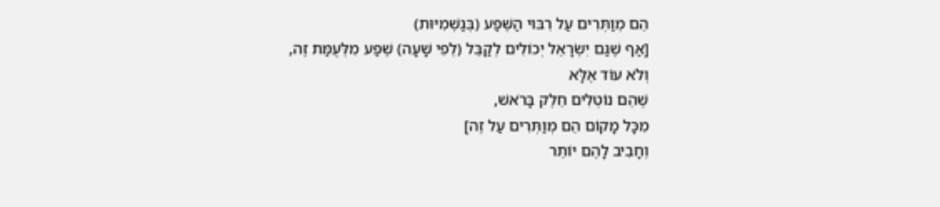הֵם מְוַתְּרִים עַל רִבּוּי הַשֶּׁפַע (בְּגַשְׁמִיּוּת)
[אַף שֶׁגַּם יִשְׂרָאֵל יְכוֹלִים לְקַבֵּל (לְפִי שָׁעָה) שֶׁפַע מִלְּעֻמַּת זֶה,
וְלֹא עוֹד אֶלָּא
שֶׁהֵם נוֹטְלִים חֵלֶק בָּרֹאשׁ,
מִכָּל מָקוֹם הֵם מְוַתְּרִים עַל זֶה]
וְחָבִיב לָהֶם יוֹתֵר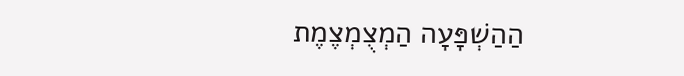הַהַשְׁפָּעָה הַמְצֻמְצֶמֶת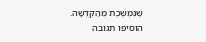שֶׁנִּמְשֶׁכֶת מֵהַקְּדֻשָּׁה.
הוסיפו תגובה